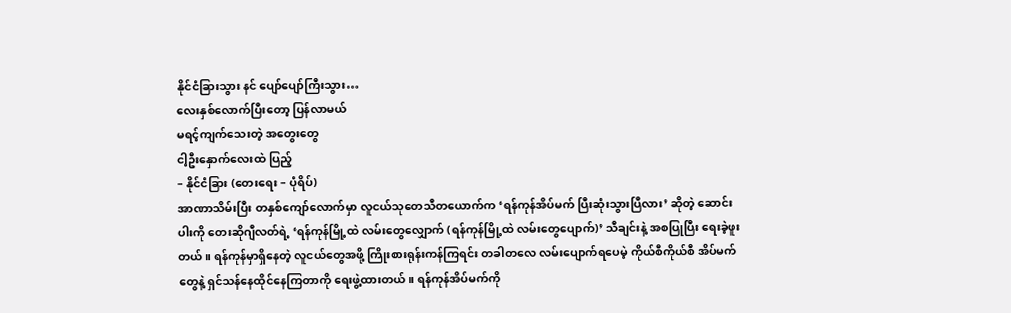နိုင်ငံခြားသွား နင် ပျော်ပျော်ကြီးသွား…
လေးနှစ်လောက်ပြီးတော့ ပြန်လာမယ်
မရင့်ကျက်သေးတဲ့ အတွေးတွေ
ငါ့ဦးနှောက်လေးထဲ ပြည့်
– နိုင်ငံခြား (တေးရေး – ပုံရိပ်)
အာဏာသိမ်းပြီး တနှစ်ကျော်လောက်မှာ လူငယ်သုတေသီတယောက်က ‘ရန်ကုန်အိပ်မက် ပြီးဆုံးသွားပြီလား’ ဆိုတဲ့ ဆောင်းပါးကို တေးဆိုဂျီလတ်ရဲ့ ‘ရန်ကုန်မြို့ထဲ လမ်းတွေလျှောက် (ရန်ကုန်မြို့ထဲ လမ်းတွေပျောက်)’ သီချင်းနဲ့ အစပြုပြီး ရေးခဲ့ဖူးတယ်။ ရန်ကုန်မှာရှိနေတဲ့ လူငယ်တွေအဖို့ ကြိုးစားရုန်းကန်ကြရင်း တခါတလေ လမ်းပျောက်ရပေမဲ့ ကိုယ်စီကိုယ်စီ အိပ်မက်တွေနဲ့ ရှင်သန်နေထိုင်နေကြတာကို ရေးဖွဲ့ထားတယ်။ ရန်ကုန်အိပ်မက်ကို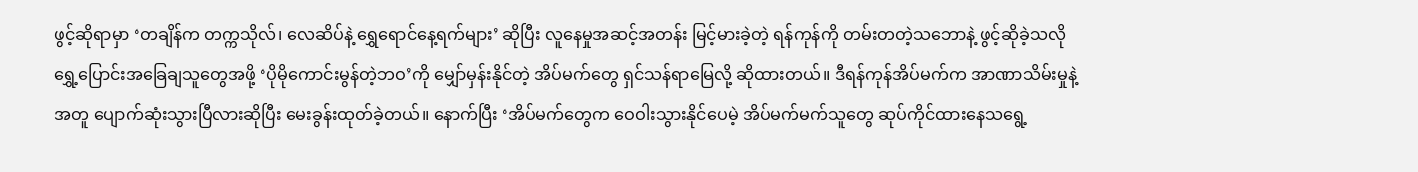ဖွင့်ဆိုရာမှာ ‘တချိန်က တက္ကသိုလ်၊ လေဆိပ်နဲ့ ရွှေရောင်နေ့ရက်များ’ ဆိုပြီး လူနေမှုအဆင့်အတန်း မြင့်မားခဲ့တဲ့ ရန်ကုန်ကို တမ်းတတဲ့သဘောနဲ့ ဖွင့်ဆိုခဲ့သလို ရွှေ့ပြောင်းအခြေချသူတွေအဖို့ ‘ပိုမိုကောင်းမွန်တဲ့ဘဝ’ကို မျှော်မှန်းနိုင်တဲ့ အိပ်မက်တွေ ရှင်သန်ရာမြေလို့ ဆိုထားတယ်။ ဒီရန်ကုန်အိပ်မက်က အာဏာသိမ်းမှုနဲ့အတူ ပျောက်ဆုံးသွားပြီလားဆိုပြီး မေးခွန်းထုတ်ခဲ့တယ်။ နောက်ပြီး ‘အိပ်မက်တွေက ဝေဝါးသွားနိုင်ပေမဲ့ အိပ်မက်မက်သူတွေ ဆုပ်ကိုင်ထားနေသရွေ့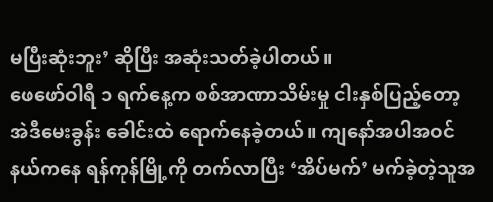မပြီးဆုံးဘူး’ ဆိုပြီး အဆုံးသတ်ခဲ့ပါတယ်။
ဖေဖော်ဝါရီ ၁ ရက်နေ့က စစ်အာဏာသိမ်းမှု ငါးနှစ်ပြည့်တော့ အဲဒီမေးခွန်း ခေါင်းထဲ ရောက်နေခဲ့တယ်။ ကျနော်အပါအဝင် နယ်ကနေ ရန်ကုန်မြို့ကို တက်လာပြီး ‘အိပ်မက်’ မက်ခဲ့တဲ့သူအ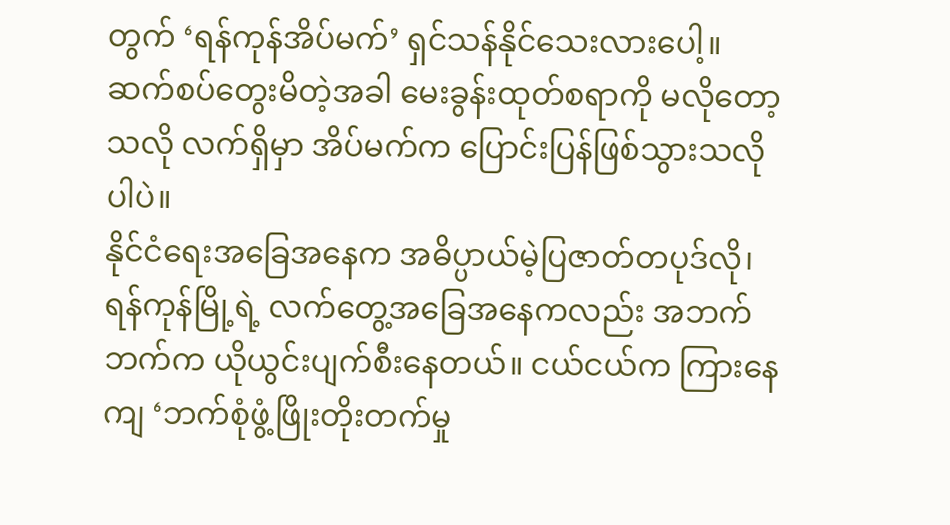တွက် ‘ရန်ကုန်အိပ်မက်’ ရှင်သန်နိုင်သေးလားပေါ့။ ဆက်စပ်တွေးမိတဲ့အခါ မေးခွန်းထုတ်စရာကို မလိုတော့သလို လက်ရှိမှာ အိပ်မက်က ပြောင်းပြန်ဖြစ်သွားသလိုပါပဲ။
နိုင်ငံရေးအခြေအနေက အဓိပ္ပာယ်မဲ့ပြဇာတ်တပုဒ်လို၊ ရန်ကုန်မြို့ရဲ့ လက်တွေ့အခြေအနေကလည်း အဘက်ဘက်က ယိုယွင်းပျက်စီးနေတယ်။ ငယ်ငယ်က ကြားနေကျ ‘ဘက်စုံဖွံ့ဖြိုးတိုးတက်မှု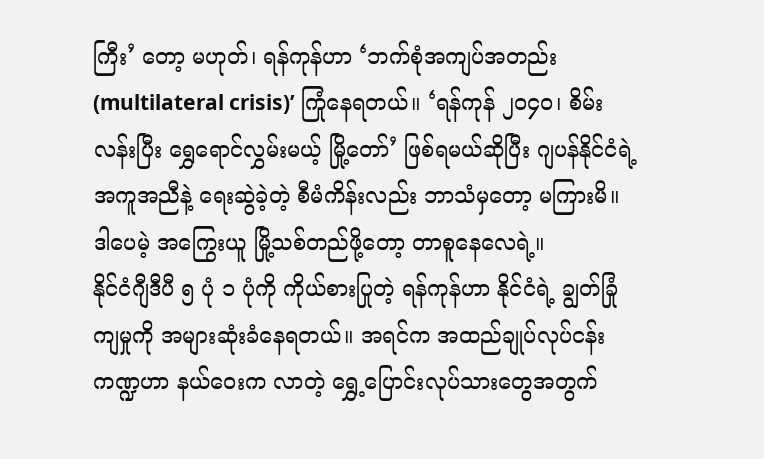ကြီး’ တော့ မဟုတ်၊ ရန်ကုန်ဟာ ‘ဘက်စုံအကျပ်အတည်း (multilateral crisis)’ ကြုံနေရတယ်။ ‘ရန်ကုန် ၂၀၄၀၊ စိမ်းလန်းပြီး ရွှေရောင်လွှမ်းမယ့် မြို့တော်’ ဖြစ်ရမယ်ဆိုပြီး ဂျပန်နိုင်ငံရဲ့အကူအညီနဲ့ ရေးဆွဲခဲ့တဲ့ စီမံကိန်းလည်း ဘာသံမှတော့ မကြားမိ။ ဒါပေမဲ့ အကြွေးယူ မြို့သစ်တည်ဖို့တော့ တာစူနေလေရဲ့။
နိုင်ငံဂျီဒီပီ ၅ ပုံ ၁ ပုံကို ကိုယ်စားပြုတဲ့ ရန်ကုန်ဟာ နိုင်ငံရဲ့ ချွတ်ခြုံကျမှုကို အများဆုံးခံနေရတယ်။ အရင်က အထည်ချုပ်လုပ်ငန်းကဏ္ဍဟာ နယ်ဝေးက လာတဲ့ ရွှေ့ပြောင်းလုပ်သားတွေအတွက်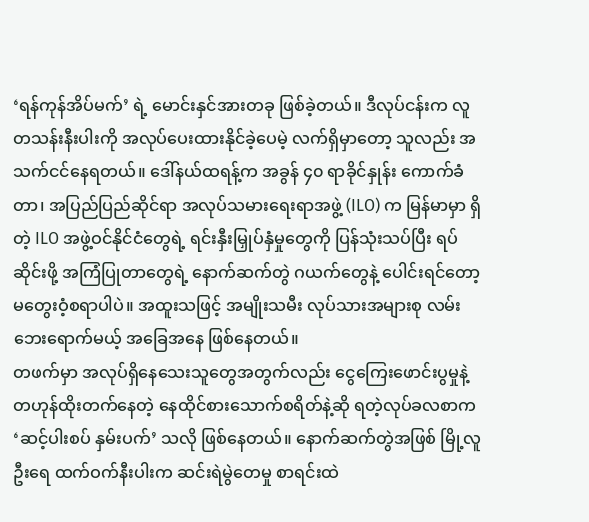‘ရန်ကုန်အိပ်မက်’ ရဲ့ မောင်းနှင်အားတခု ဖြစ်ခဲ့တယ်။ ဒီလုပ်ငန်းက လူတသန်းနီးပါးကို အလုပ်ပေးထားနိုင်ခဲ့ပေမဲ့ လက်ရှိမှာတော့ သူလည်း အသက်ငင်နေရတယ်။ ဒေါ်နယ်ထရန့်က အခွန် ၄၀ ရာခိုင်နှုန်း ကောက်ခံတာ၊ အပြည်ပြည်ဆိုင်ရာ အလုပ်သမားရေးရာအဖွဲ့ (ILO) က မြန်မာမှာ ရှိတဲ့ ILO အဖွဲ့ဝင်နိုင်ငံတွေရဲ့ ရင်းနှီးမြှုပ်နှံမှုတွေကို ပြန်သုံးသပ်ပြီး ရပ်ဆိုင်းဖို့ အကြံပြုတာတွေရဲ့ နောက်ဆက်တွဲ ဂယက်တွေနဲ့ ပေါင်းရင်တော့ မတွေးဝံ့စရာပါပဲ။ အထူးသဖြင့် အမျိုးသမီး လုပ်သားအများစု လမ်းဘေးရောက်မယ့် အခြေအနေ ဖြစ်နေတယ်။
တဖက်မှာ အလုပ်ရှိနေသေးသူတွေအတွက်လည်း ငွေကြေးဖောင်းပွမှုနဲ့ တဟုန်ထိုးတက်နေတဲ့ နေထိုင်စားသောက်စရိတ်နဲ့ဆို ရတဲ့လုပ်ခလစာက ‘ဆင့်ပါးစပ် နှမ်းပက်’ သလို ဖြစ်နေတယ်။ နောက်ဆက်တွဲအဖြစ် မြို့လူဦးရေ ထက်ဝက်နီးပါးက ဆင်းရဲမွဲတေမှု စာရင်းထဲ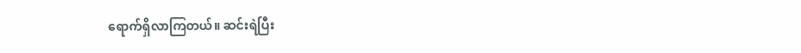ရောက်ရှိလာကြတယ်။ ဆင်းရဲပြီး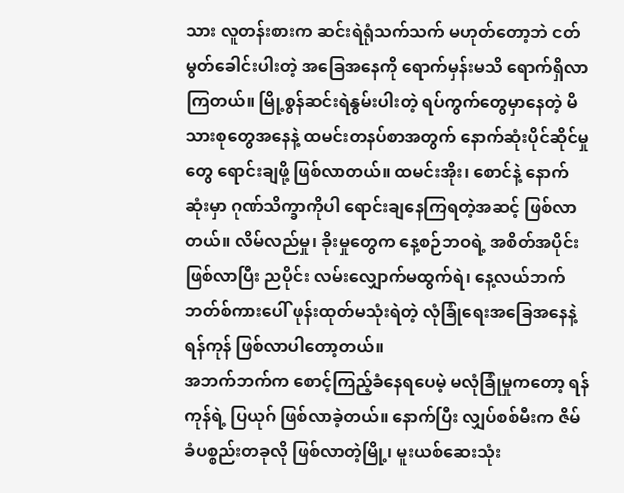သား လူတန်းစားက ဆင်းရဲရုံသက်သက် မဟုတ်တော့ဘဲ ငတ်မွတ်ခေါင်းပါးတဲ့ အခြေအနေကို ရောက်မှန်းမသိ ရောက်ရှိလာကြတယ်။ မြို့စွန်ဆင်းရဲနွမ်းပါးတဲ့ ရပ်ကွက်တွေမှာနေတဲ့ မိသားစုတွေအနေနဲ့ ထမင်းတနပ်စာအတွက် နောက်ဆုံးပိုင်ဆိုင်မှုတွေ ရောင်းချဖို့ ဖြစ်လာတယ်။ ထမင်းအိုး၊ စောင်နဲ့ နောက်ဆုံးမှာ ဂုဏ်သိက္ခာကိုပါ ရောင်းချနေကြရတဲ့အဆင့် ဖြစ်လာတယ်။ လိမ်လည်မှု၊ ခိုးမှုတွေက နေ့စဉ်ဘဝရဲ့ အစိတ်အပိုင်း ဖြစ်လာပြီး ညပိုင်း လမ်းလျှောက်မထွက်ရဲ၊ နေ့လယ်ဘက် ဘတ်စ်ကားပေါ် ဖုန်းထုတ်မသုံးရဲတဲ့ လုံခြုံရေးအခြေအနေနဲ့ ရန်ကုန် ဖြစ်လာပါတော့တယ်။
အဘက်ဘက်က စောင့်ကြည့်ခံနေရပေမဲ့ မလုံခြုံမှုကတော့ ရန်ကုန်ရဲ့ ပြယုဂ် ဖြစ်လာခဲ့တယ်။ နောက်ပြီး လျှပ်စစ်မီးက ဇိမ်ခံပစ္စည်းတခုလို ဖြစ်လာတဲ့မြို့၊ မူးယစ်ဆေးသုံး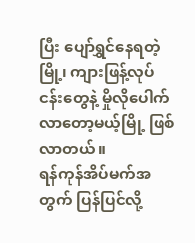ပြီး ပျော်ရွှင်နေရတဲ့မြို့၊ ကျားဖြန့်လုပ်ငန်းတွေနဲ့ မှိုလိုပေါက်လာတော့မယ့်မြို့ ဖြစ်လာတယ်။
ရန်ကုန်အိပ်မက်အတွက် ပြန်ပြင်လို့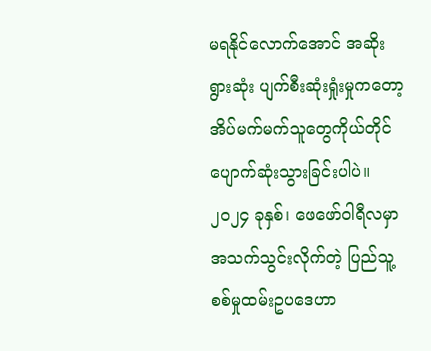မရနိုင်လောက်အောင် အဆိုးရွားဆုံး ပျက်စီးဆုံးရှုံးမှုကတော့ အိပ်မက်မက်သူတွေကိုယ်တိုင် ပျောက်ဆုံးသွားခြင်းပါပဲ။ ၂၀၂၄ ခုနှစ်၊ ဖေဖော်ဝါရီလမှာ အသက်သွင်းလိုက်တဲ့ ပြည်သူ့စစ်မှုထမ်းဥပဒေဟာ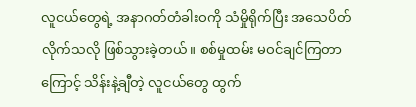လူငယ်တွေရဲ့ အနာဂတ်တံခါးဝကို သံမှိုရိုက်ပြီး အသေပိတ်လိုက်သလို ဖြစ်သွားခဲ့တယ်။ စစ်မှုထမ်း မဝင်ချင်ကြတာကြောင့် သိန်းနဲ့ချီတဲ့ လူငယ်တွေ ထွက်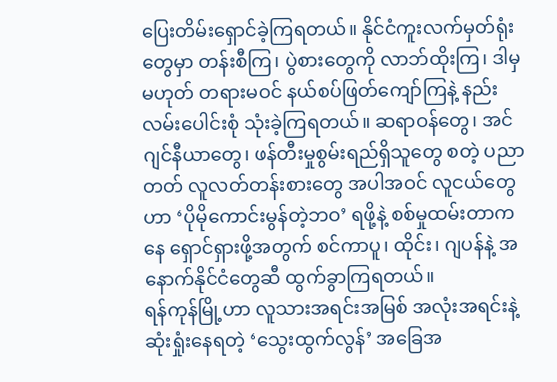ပြေးတိမ်းရှောင်ခဲ့ကြရတယ်။ နိုင်ငံကူးလက်မှတ်ရုံးတွေမှာ တန်းစီကြ၊ ပွဲစားတွေကို လာဘ်ထိုးကြ၊ ဒါမှမဟုတ် တရားမဝင် နယ်စပ်ဖြတ်ကျော်ကြနဲ့ နည်းလမ်းပေါင်းစုံ သုံးခဲ့ကြရတယ်။ ဆရာဝန်တွေ၊ အင်ဂျင်နီယာတွေ၊ ဖန်တီးမှုစွမ်းရည်ရှိသူတွေ စတဲ့ ပညာတတ် လူလတ်တန်းစားတွေ အပါအဝင် လူငယ်တွေဟာ ‘ပိုမိုကောင်းမွန်တဲ့ဘဝ’ ရဖို့နဲ့ စစ်မှုထမ်းတာကနေ ရှောင်ရှားဖို့အတွက် စင်ကာပူ၊ ထိုင်း၊ ဂျပန်နဲ့ အနောက်နိုင်ငံတွေဆီ ထွက်ခွာကြရတယ်။
ရန်ကုန်မြို့ဟာ လူသားအရင်းအမြစ် အလုံးအရင်းနဲ့ ဆုံးရှုံးနေရတဲ့ ‘သွေးထွက်လွန်’ အခြေအ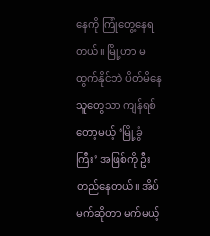နေကို ကြုံတွေ့နေရတယ်။ မြို့ဟာ မထွက်နိုင်ဘဲ ပိတ်မိနေသူတွေသာ ကျန်ရစ်တော့မယ့် ‘မြို့ခွံကြီး’ အဖြစ်ကို ဦးတည်နေတယ်။ အိပ်မက်ဆိုတာ မက်မယ့်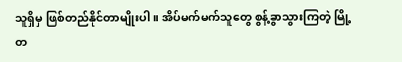သူရှိမှ ဖြစ်တည်နိုင်တာမျိုးပါ။ အိပ်မက်မက်သူတွေ စွန့်ခွာသွားကြတဲ့ မြို့တ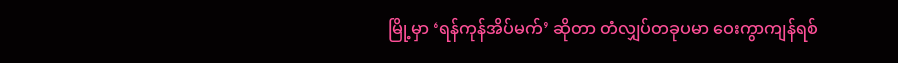မြို့မှာ ‘ရန်ကုန်အိပ်မက်’ ဆိုတာ တံလျှပ်တခုပမာ ဝေးကွာကျန်ရစ်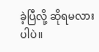ခဲ့ပြီလို့ ဆိုရမလားပါပဲ။